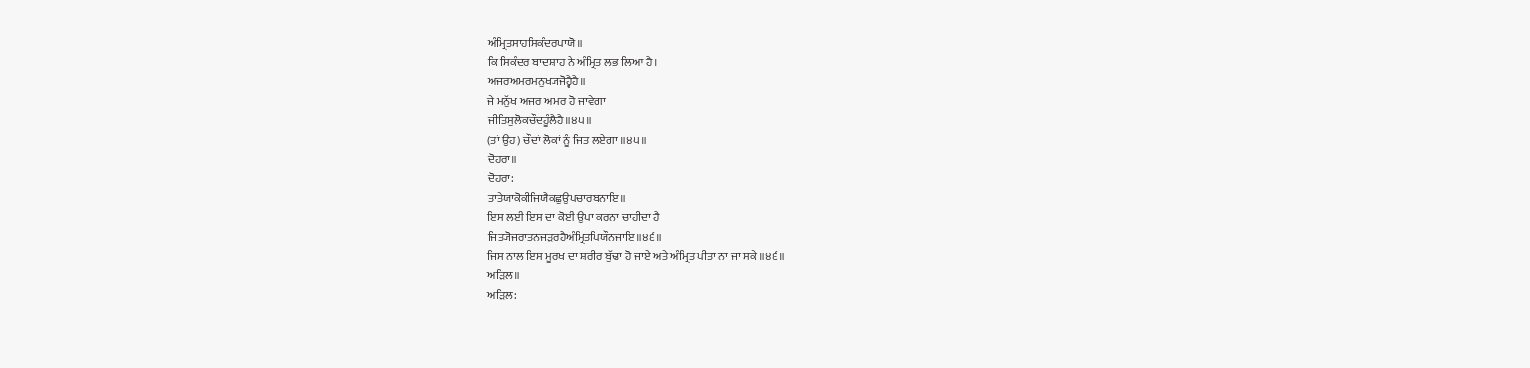ਅੰਮ੍ਰਿਤਸਾਹਸਿਕੰਦਰਪਾਯੋ॥
ਕਿ ਸਿਕੰਦਰ ਬਾਦਸ਼ਾਹ ਨੇ ਅੰਮ੍ਰਿਤ ਲਭ ਲਿਆ ਹੈ।
ਅਜਰਅਮਰਮਨੁਖ੍ਯਜੋਹ੍ਵੈਹੈ॥
ਜੇ ਮਨੁੱਖ ਅਜਰ ਅਮਰ ਹੋ ਜਾਵੇਗਾ
ਜੀਤਿਸੁਲੋਕਚੌਦਹੂੰਲੈਹੈ॥੪੫॥
(ਤਾਂ ਉਹ) ਚੌਦਾਂ ਲੋਕਾਂ ਨੂੰ ਜਿਤ ਲਏਗਾ ॥੪੫॥
ਦੋਹਰਾ॥
ਦੋਹਰਾ:
ਤਾਤੇਯਾਕੋਕੀਜਿਯੈਕਛੁਉਪਚਾਰਬਨਾਇ॥
ਇਸ ਲਈ ਇਸ ਦਾ ਕੋਈ ਉਪਾ ਕਰਨਾ ਚਾਹੀਦਾ ਹੈ
ਜਿਤ੍ਯੋਜਰਾਤਨਜੜਰਹੈਅੰਮ੍ਰਿਤਪਿਯੌਨਜਾਇ॥੪੬॥
ਜਿਸ ਨਾਲ ਇਸ ਮੂਰਖ ਦਾ ਸ਼ਰੀਰ ਬੁੱਢਾ ਹੋ ਜਾਏ ਅਤੇ ਅੰਮ੍ਰਿਤ ਪੀਤਾ ਨਾ ਜਾ ਸਕੇ ॥੪੬॥
ਅੜਿਲ॥
ਅੜਿਲ: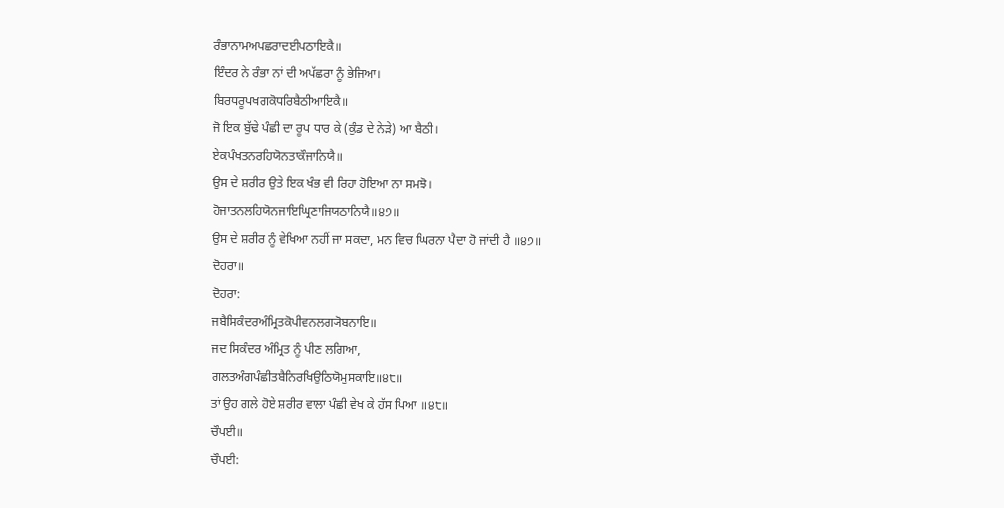ਰੰਭਾਨਾਮਅਪਛਰਾਦਈਪਠਾਇਕੈ॥
ਇੰਦਰ ਨੇ ਰੰਭਾ ਨਾਂ ਦੀ ਅਪੱਛਰਾ ਨੂੰ ਭੇਜਿਆ।
ਬਿਰਧਰੂਪਖਗਕੋਧਰਿਬੈਠੀਆਇਕੈ॥
ਜੋ ਇਕ ਬੁੱਢੇ ਪੰਛੀ ਦਾ ਰੂਪ ਧਾਰ ਕੇ (ਕੁੰਡ ਦੇ ਨੇੜੇ) ਆ ਬੈਠੀ।
ਏਕਪੰਖਤਨਰਹਿਯੋਨਤਾਕੌਜਾਨਿਯੈ॥
ਉਸ ਦੇ ਸ਼ਰੀਰ ਉਤੇ ਇਕ ਖੰਭ ਵੀ ਰਿਹਾ ਹੋਇਆ ਨਾ ਸਮਝੋ।
ਹੋਜਾਤਨਲਹਿਯੋਨਜਾਇਘ੍ਰਿਣਾਜਿਯਠਾਨਿਯੈ॥੪੭॥
ਉਸ ਦੇ ਸ਼ਰੀਰ ਨੂੰ ਵੇਖਿਆ ਨਹੀਂ ਜਾ ਸਕਦਾ, ਮਨ ਵਿਚ ਘਿਰਨਾ ਪੈਦਾ ਹੋ ਜਾਂਦੀ ਹੈ ॥੪੭॥
ਦੋਹਰਾ॥
ਦੋਹਰਾ:
ਜਬੈਸਿਕੰਦਰਅੰਮ੍ਰਿਤਕੋਪੀਵਨਲਗ੍ਯੋਬਨਾਇ॥
ਜਦ ਸਿਕੰਦਰ ਅੰਮ੍ਰਿਤ ਨੂੰ ਪੀਣ ਲਗਿਆ,
ਗਲਤਅੰਗਪੰਛੀਤਬੈਨਿਰਖਿਉਠਿਯੋਮੁਸਕਾਇ॥੪੮॥
ਤਾਂ ਉਹ ਗਲੇ ਹੋਏ ਸ਼ਰੀਰ ਵਾਲਾ ਪੰਛੀ ਵੇਖ ਕੇ ਹੱਸ ਪਿਆ ॥੪੮॥
ਚੌਪਈ॥
ਚੌਪਈ: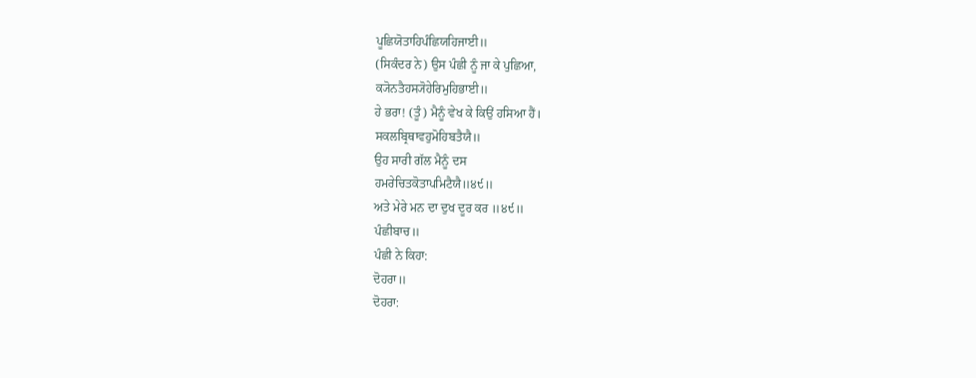ਪੂਛਿਯੋਤਾਹਿਪੰਛਿਯਹਿਜਾਈ॥
(ਸਿਕੰਦਰ ਨੇ) ਉਸ ਪੰਛੀ ਨੂੰ ਜਾ ਕੇ ਪੁਛਿਆ,
ਕ੍ਯੋਨਤੈਹਸ੍ਯੋਹੇਰਿਮੁਹਿਭਾਈ॥
ਹੇ ਭਰਾ! (ਤੂੰ) ਮੈਨੂੰ ਵੇਖ ਕੇ ਕਿਉਂ ਹਸਿਆ ਹੈਂ।
ਸਕਲਬ੍ਰਿਥਾਵਹੁਮੋਹਿਬਤੈਯੈ॥
ਉਹ ਸਾਰੀ ਗੱਲ ਮੈਨੂੰ ਦਸ
ਹਮਰੇਚਿਤਕੋਤਾਪਮਿਟੈਯੈ॥੪੯॥
ਅਤੇ ਮੇਰੇ ਮਨ ਦਾ ਦੁਖ ਦੂਰ ਕਰ ॥੪੯॥
ਪੰਛੀਬਾਚ॥
ਪੰਛੀ ਨੇ ਕਿਹਾ:
ਦੋਹਰਾ॥
ਦੋਹਰਾ: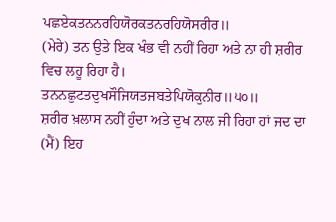ਪਛਏਕਤਨਨਰਹਿਯੋਰਕਤਨਰਹਿਯੋਸਰੀਰ॥
(ਮੇਰੇ) ਤਨ ਉਤੇ ਇਕ ਖੰਭ ਵੀ ਨਹੀਂ ਰਿਹਾ ਅਤੇ ਨਾ ਹੀ ਸ਼ਰੀਰ ਵਿਚ ਲਹੂ ਰਿਹਾ ਹੈ।
ਤਨਨਛੁਟਤਦੁਖਸੌਜਿਯਤਜਬਤੇਪਿਯੋਕੁਨੀਰ॥੫੦॥
ਸ਼ਰੀਰ ਖ਼ਲਾਸ ਨਹੀਂ ਹੁੰਦਾ ਅਤੇ ਦੁਖ ਨਾਲ ਜੀ ਰਿਹਾ ਹਾਂ ਜਦ ਦਾ (ਮੈਂ) ਇਹ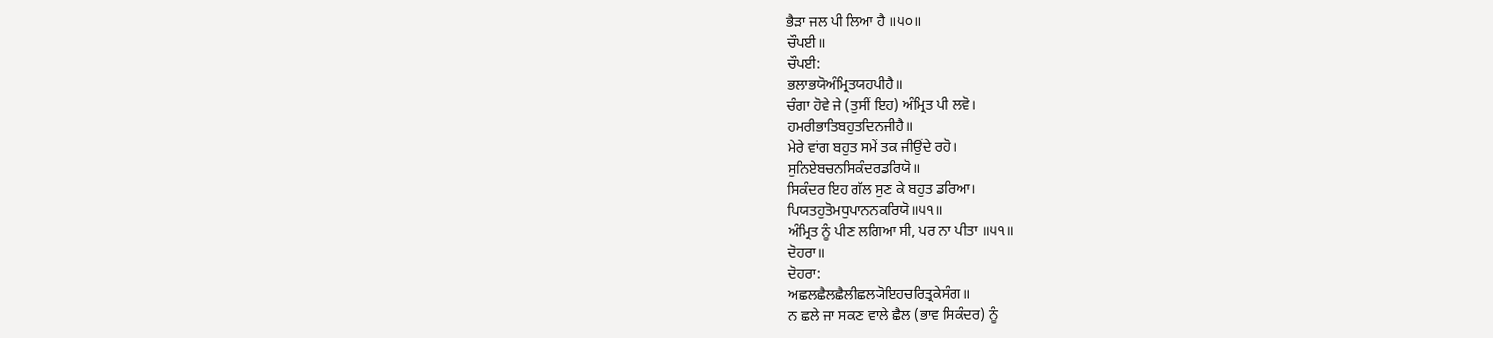ਭੈੜਾ ਜਲ ਪੀ ਲਿਆ ਹੈ ॥੫੦॥
ਚੌਪਈ॥
ਚੌਪਈ:
ਭਲਾਭਯੋਅੰਮ੍ਰਿਤਯਹਪੀਹੈ॥
ਚੰਗਾ ਹੋਵੇ ਜੇ (ਤੁਸੀਂ ਇਹ) ਅੰਮ੍ਰਿਤ ਪੀ ਲਵੋ।
ਹਮਰੀਭਾਤਿਬਹੁਤਦਿਨਜੀਹੈ॥
ਮੇਰੇ ਵਾਂਗ ਬਹੁਤ ਸਮੇਂ ਤਕ ਜੀਉਂਦੇ ਰਹੋ।
ਸੁਨਿਏਬਚਨਸਿਕੰਦਰਡਰਿਯੋ॥
ਸਿਕੰਦਰ ਇਹ ਗੱਲ ਸੁਣ ਕੇ ਬਹੁਤ ਡਰਿਆ।
ਪਿਯਤਹੁਤੋਮਧੁਪਾਨਨਕਰਿਯੋ॥੫੧॥
ਅੰਮ੍ਰਿਤ ਨੂੰ ਪੀਣ ਲਗਿਆ ਸੀ, ਪਰ ਨਾ ਪੀਤਾ ॥੫੧॥
ਦੋਹਰਾ॥
ਦੋਹਰਾ:
ਅਛਲਛੈਲਛੈਲੀਛਲ੍ਯੋਇਹਚਰਿਤ੍ਰਕੇਸੰਗ॥
ਨ ਛਲੇ ਜਾ ਸਕਣ ਵਾਲੇ ਛੈਲ (ਭਾਵ ਸਿਕੰਦਰ) ਨੂੰ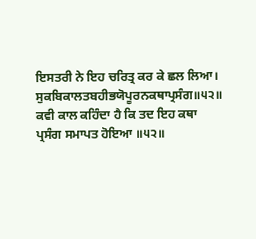ਇਸਤਰੀ ਨੇ ਇਹ ਚਰਿਤ੍ਰ ਕਰ ਕੇ ਛਲ ਲਿਆ।
ਸੁਕਬਿਕਾਲਤਬਹੀਭਯੋਪੂਰਨਕਥਾਪ੍ਰਸੰਗ॥੫੨॥
ਕਵੀ ਕਾਲ ਕਹਿੰਦਾ ਹੈ ਕਿ ਤਦ ਇਹ ਕਥਾ ਪ੍ਰਸੰਗ ਸਮਾਪਤ ਹੋਇਆ ॥੫੨॥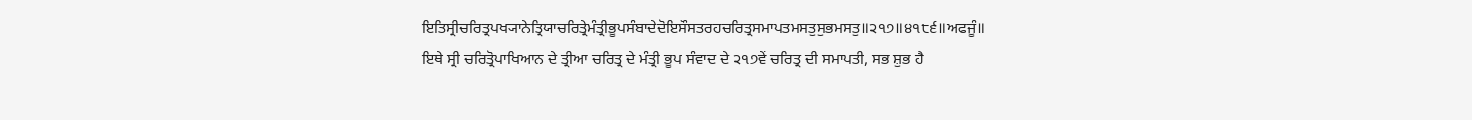ਇਤਿਸ੍ਰੀਚਰਿਤ੍ਰਪਖ੍ਯਾਨੇਤ੍ਰਿਯਾਚਰਿਤ੍ਰੇਮੰਤ੍ਰੀਭੂਪਸੰਬਾਦੇਦੋਇਸੌਸਤਰਹਚਰਿਤ੍ਰਸਮਾਪਤਮਸਤੁਸੁਭਮਸਤੁ॥੨੧੭॥੪੧੮੬॥ਅਫਜੂੰ॥
ਇਥੇ ਸ੍ਰੀ ਚਰਿਤ੍ਰੋਪਾਖਿਆਨ ਦੇ ਤ੍ਰੀਆ ਚਰਿਤ੍ਰ ਦੇ ਮੰਤ੍ਰੀ ਭੂਪ ਸੰਵਾਦ ਦੇ ੨੧੭ਵੇਂ ਚਰਿਤ੍ਰ ਦੀ ਸਮਾਪਤੀ, ਸਭ ਸ਼ੁਭ ਹੈ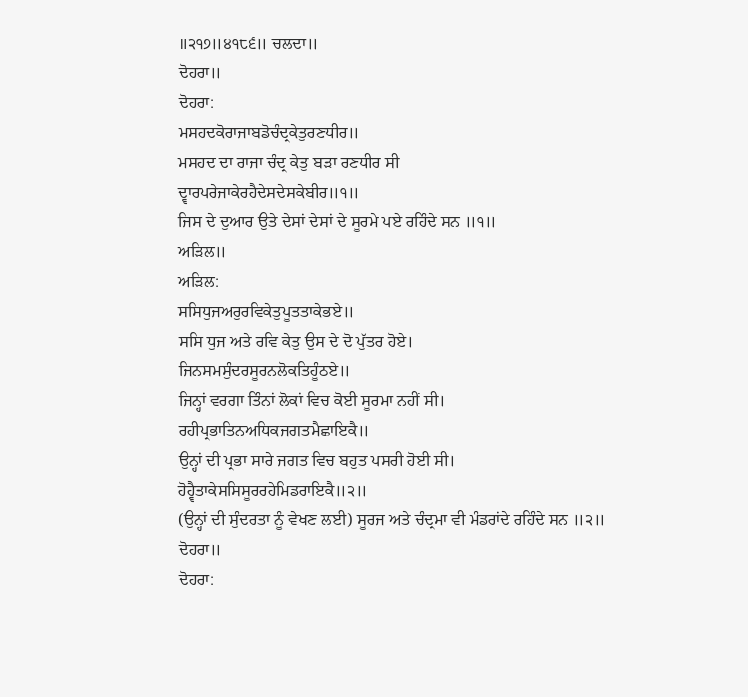॥੨੧੭॥੪੧੮੬॥ ਚਲਦਾ॥
ਦੋਹਰਾ॥
ਦੋਹਰਾ:
ਮਸਹਦਕੋਰਾਜਾਬਡੋਚੰਦ੍ਰਕੇਤੁਰਣਧੀਰ॥
ਮਸਹਦ ਦਾ ਰਾਜਾ ਚੰਦ੍ਰ ਕੇਤੁ ਬੜਾ ਰਣਧੀਰ ਸੀ
ਦ੍ਵਾਰਪਰੇਜਾਕੇਰਹੈਦੇਸਦੇਸਕੇਬੀਰ॥੧॥
ਜਿਸ ਦੇ ਦੁਆਰ ਉਤੇ ਦੇਸਾਂ ਦੇਸਾਂ ਦੇ ਸੂਰਮੇ ਪਏ ਰਹਿੰਦੇ ਸਨ ॥੧॥
ਅੜਿਲ॥
ਅੜਿਲ:
ਸਸਿਧੁਜਅਰੁਰਵਿਕੇਤੁਪੂਤਤਾਕੇਭਏ॥
ਸਸਿ ਧੁਜ ਅਤੇ ਰਵਿ ਕੇਤੁ ਉਸ ਦੇ ਦੋ ਪੁੱਤਰ ਹੋਏ।
ਜਿਨਸਮਸੁੰਦਰਸੂਰਨਲੋਕਤਿਹੂੰਠਏ॥
ਜਿਨ੍ਹਾਂ ਵਰਗਾ ਤਿੰਨਾਂ ਲੋਕਾਂ ਵਿਚ ਕੋਈ ਸੂਰਮਾ ਨਹੀਂ ਸੀ।
ਰਹੀਪ੍ਰਭਾਤਿਨਅਧਿਕਜਗਤਮੈਛਾਇਕੈ॥
ਉਨ੍ਹਾਂ ਦੀ ਪ੍ਰਭਾ ਸਾਰੇ ਜਗਤ ਵਿਚ ਬਹੁਤ ਪਸਰੀ ਹੋਈ ਸੀ।
ਹੋਹ੍ਵੈਤਾਕੇਸਸਿਸੂਰਰਹੇਮਿਡਰਾਇਕੈ॥੨॥
(ਉਨ੍ਹਾਂ ਦੀ ਸੁੰਦਰਤਾ ਨੂੰ ਵੇਖਣ ਲਈ) ਸੂਰਜ ਅਤੇ ਚੰਦ੍ਰਮਾ ਵੀ ਮੰਡਰਾਂਦੇ ਰਹਿੰਦੇ ਸਨ ॥੨॥
ਦੋਹਰਾ॥
ਦੋਹਰਾ: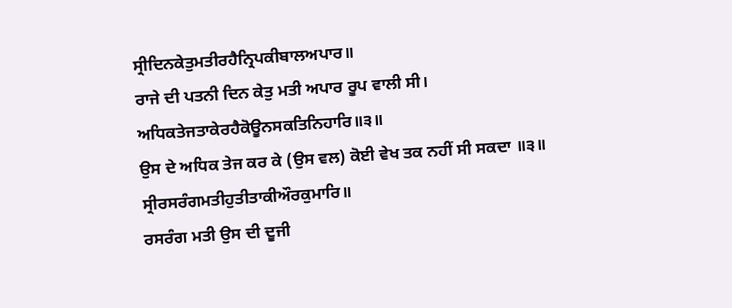ਸ੍ਰੀਦਿਨਕੇਤੁਮਤੀਰਹੈਨ੍ਰਿਪਕੀਬਾਲਅਪਾਰ॥
ਰਾਜੇ ਦੀ ਪਤਨੀ ਦਿਨ ਕੇਤੁ ਮਤੀ ਅਪਾਰ ਰੂਪ ਵਾਲੀ ਸੀ।
ਅਧਿਕਤੇਜਤਾਕੇਰਹੈਕੋਊਨਸਕਤਿਨਿਹਾਰਿ॥੩॥
ਉਸ ਦੇ ਅਧਿਕ ਤੇਜ ਕਰ ਕੇ (ਉਸ ਵਲ) ਕੋਈ ਵੇਖ ਤਕ ਨਹੀਂ ਸੀ ਸਕਦਾ ॥੩॥
ਸ੍ਰੀਰਸਰੰਗਮਤੀਹੁਤੀਤਾਕੀਔਰਕੁਮਾਰਿ॥
ਰਸਰੰਗ ਮਤੀ ਉਸ ਦੀ ਦੂਜੀ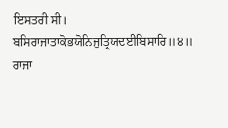ਇਸਤਰੀ ਸੀ।
ਬਸਿਰਾਜਾਤਾਕੋਭਯੋਨਿਜੁਤ੍ਰਿਯਦਈਬਿਸਾਰਿ॥੪॥
ਰਾਜਾ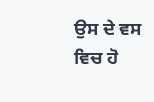ਉਸ ਦੇ ਵਸ ਵਿਚ ਹੋ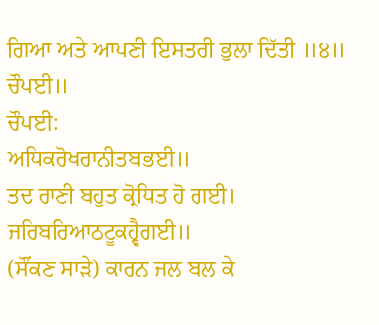ਗਿਆ ਅਤੇ ਆਪਣੀ ਇਸਤਰੀ ਭੁਲਾ ਦਿੱਤੀ ॥੪॥
ਚੌਪਈ॥
ਚੌਪਈ:
ਅਧਿਕਰੋਖਰਾਨੀਤਬਭਈ॥
ਤਦ ਰਾਣੀ ਬਹੁਤ ਕ੍ਰੋਧਿਤ ਹੋ ਗਈ।
ਜਰਿਬਰਿਆਠਟੂਕਹ੍ਵੈਗਈ॥
(ਸੌਂਕਣ ਸਾੜੇ) ਕਾਰਨ ਜਲ ਬਲ ਕੇ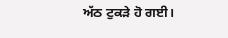ਅੱਠ ਟੁਕੜੇ ਹੋ ਗਈ।